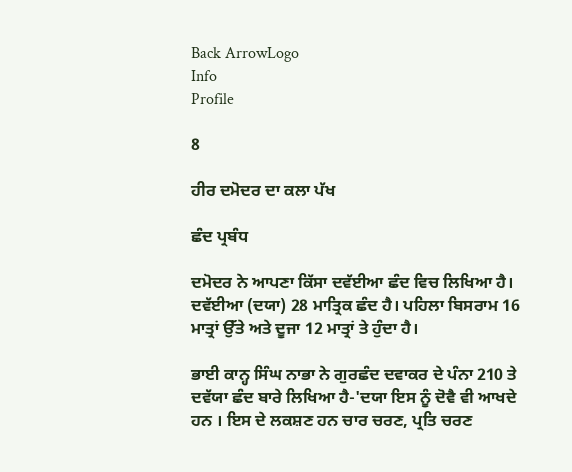Back ArrowLogo
Info
Profile

8

ਹੀਰ ਦਮੋਦਰ ਦਾ ਕਲਾ ਪੱਖ

ਛੰਦ ਪ੍ਰਬੰਧ

ਦਮੋਦਰ ਨੇ ਆਪਣਾ ਕਿੱਸਾ ਦਵੱਈਆ ਛੰਦ ਵਿਚ ਲਿਖਿਆ ਹੈ। ਦਵੱਈਆ (ਦਯਾ) 28 ਮਾਤ੍ਰਿਕ ਛੰਦ ਹੈ। ਪਹਿਲਾ ਬਿਸਰਾਮ 16 ਮਾਤ੍ਰਾਂ ਉੱਤੇ ਅਤੇ ਦੂਜਾ 12 ਮਾਤ੍ਰਾਂ ਤੇ ਹੁੰਦਾ ਹੈ।

ਭਾਈ ਕਾਨ੍ਹ ਸਿੰਘ ਨਾਭਾ ਨੇ ਗੁਰਛੰਦ ਦਵਾਕਰ ਦੇ ਪੰਨਾ 210 ਤੇ ਦਵੱਯਾ ਛੰਦ ਬਾਰੇ ਲਿਖਿਆ ਹੈ-'ਦਯਾ ਇਸ ਨੂੰ ਦੋਵੈ ਵੀ ਆਖਦੇ ਹਨ । ਇਸ ਦੇ ਲਕਸ਼ਣ ਹਨ ਚਾਰ ਚਰਣ, ਪ੍ਰਤਿ ਚਰਣ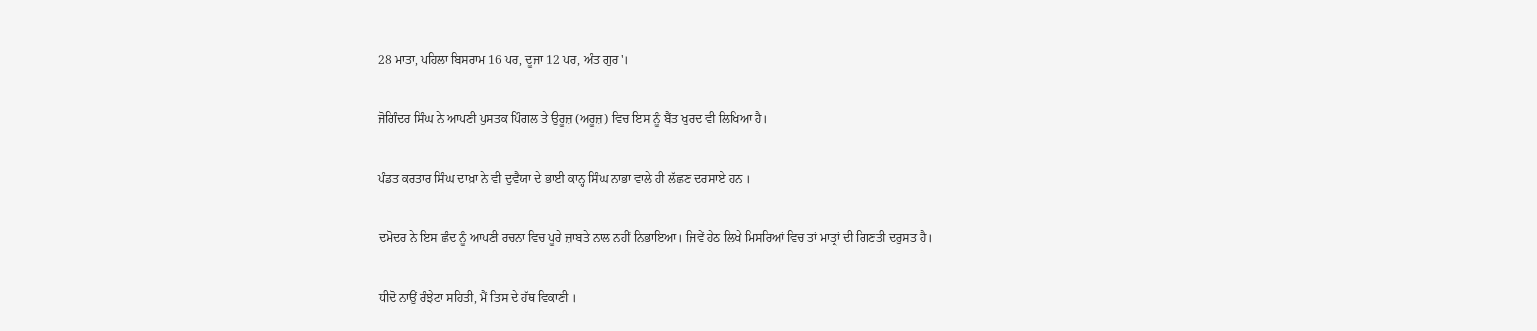28 ਮਾਤਾ, ਪਹਿਲਾ ਬਿਸਰਾਮ 16 ਪਰ, ਦੂਜਾ 12 ਪਰ, ਅੰਤ ਗੁਰ'।

ਜੋਗਿੰਦਰ ਸਿੰਘ ਨੇ ਆਪਣੀ ਪੁਸਤਕ ਪਿੰਗਲ ਤੇ ਉਰੂਜ਼ (ਅਰੂਜ਼) ਵਿਚ ਇਸ ਨੂੰ ਬੈਂਤ ਖੁਰਦ ਵੀ ਲਿਖਿਆ ਹੈ।

ਪੰਡਤ ਕਰਤਾਰ ਸਿੰਘ ਦਾਖ਼ਾ ਨੇ ਵੀ ਦੁਵੈਯਾ ਦੇ ਭਾਈ ਕਾਨ੍ਹ ਸਿੰਘ ਨਾਭਾ ਵਾਲੇ ਹੀ ਲੱਛਣ ਦਰਸਾਏ ਹਨ ।

ਦਮੋਦਰ ਨੇ ਇਸ ਛੰਦ ਨੂੰ ਆਪਣੀ ਰਚਨਾ ਵਿਚ ਪੂਰੇ ਜ਼ਾਬਤੇ ਨਾਲ ਨਹੀਂ ਨਿਭਾਇਆ। ਜਿਵੇਂ ਹੇਠ ਲਿਖੇ ਮਿਸਰਿਆਂ ਵਿਚ ਤਾਂ ਮਾਤ੍ਰਾਂ ਦੀ ਗਿਣਤੀ ਦਰੁਸਤ ਹੈ।

ਧੀਦੋ ਨਾਉਂ ਰੰਝੇਟਾ ਸਹਿਤੀ, ਮੈਂ ਤਿਸ ਦੇ ਹੱਥ ਵਿਕਾਣੀ ।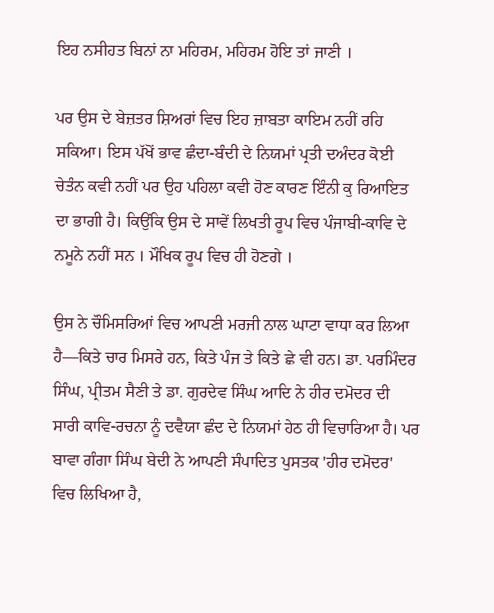ਇਹ ਨਸੀਹਤ ਬਿਨਾਂ ਨਾ ਮਹਿਰਮ, ਮਹਿਰਮ ਹੋਇ ਤਾਂ ਜਾਣੀ ।

ਪਰ ਉਸ ਦੇ ਬੇਜ਼ਤਰ ਸ਼ਿਅਰਾਂ ਵਿਚ ਇਹ ਜ਼ਾਬਤਾ ਕਾਇਮ ਨਹੀਂ ਰਹਿ ਸਕਿਆ। ਇਸ ਪੱਖੋਂ ਭਾਵ ਛੰਦਾ-ਬੰਦੀ ਦੇ ਨਿਯਮਾਂ ਪ੍ਰਤੀ ਦਅੰਦਰ ਕੋਈ ਚੇਤੰਨ ਕਵੀ ਨਹੀਂ ਪਰ ਉਹ ਪਹਿਲਾ ਕਵੀ ਹੋਣ ਕਾਰਣ ਇੰਨੀ ਕੁ ਰਿਆਇਤ ਦਾ ਭਾਗੀ ਹੈ। ਕਿਉਂਕਿ ਉਸ ਦੇ ਸਾਵੇਂ ਲਿਖਤੀ ਰੂਪ ਵਿਚ ਪੰਜਾਬੀ-ਕਾਵਿ ਦੇ ਨਮੂਨੇ ਨਹੀਂ ਸਨ । ਮੌਖਿਕ ਰੂਪ ਵਿਚ ਹੀ ਹੋਣਗੇ ।

ਉਸ ਨੇ ਚੌਮਿਸਰਿਆਂ ਵਿਚ ਆਪਣੀ ਮਰਜੀ ਨਾਲ ਘਾਟਾ ਵਾਧਾ ਕਰ ਲਿਆ ਹੈ—ਕਿਤੇ ਚਾਰ ਮਿਸਰੇ ਹਨ, ਕਿਤੇ ਪੰਜ ਤੇ ਕਿਤੇ ਛੇ ਵੀ ਹਨ। ਡਾ. ਪਰਮਿੰਦਰ ਸਿੰਘ, ਪ੍ਰੀਤਮ ਸੈਣੀ ਤੇ ਡਾ. ਗੁਰਦੇਵ ਸਿੰਘ ਆਦਿ ਨੇ ਹੀਰ ਦਮੋਦਰ ਦੀ ਸਾਰੀ ਕਾਵਿ-ਰਚਨਾ ਨੂੰ ਦਵੈਯਾ ਛੰਦ ਦੇ ਨਿਯਮਾਂ ਹੇਠ ਹੀ ਵਿਚਾਰਿਆ ਹੈ। ਪਰ ਬਾਵਾ ਗੰਗਾ ਸਿੰਘ ਬੇਦੀ ਨੇ ਆਪਣੀ ਸੰਪਾਦਿਤ ਪੁਸਤਕ 'ਹੀਰ ਦਮੋਦਰ' ਵਿਚ ਲਿਖਿਆ ਹੈ,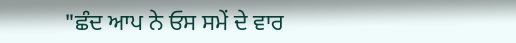"ਛੰਦ ਆਪ ਨੇ ਓਸ ਸਮੇਂ ਦੇ ਵਾਰ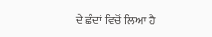ਦੇ ਛੰਦਾਂ ਵਿਚੋਂ ਲਿਆ ਹੈ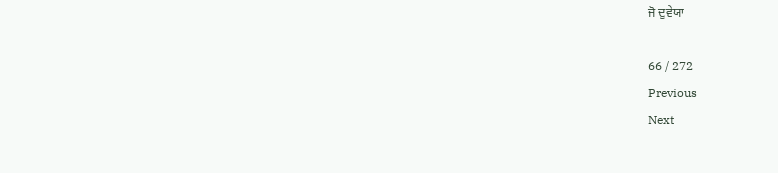ਜੋ ਦੁਵੇਯਾ

66 / 272
Previous
Next